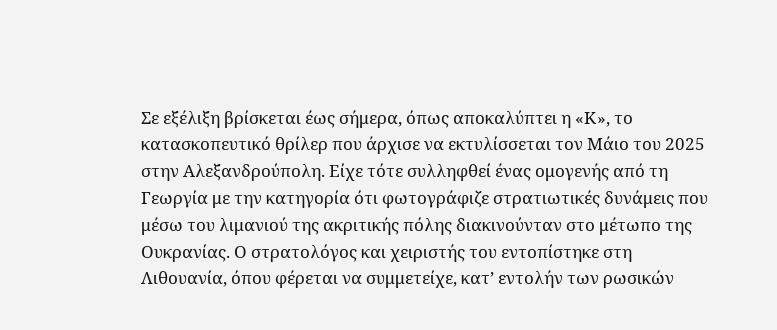Σε εξέλιξη βρίσκεται έως σήμερα, όπως αποκαλύπτει η «Κ», το κατασκοπευτικό θρίλερ που άρχισε να εκτυλίσσεται τον Μάιο του 2025 στην Αλεξανδρούπολη. Είχε τότε συλληφθεί ένας ομογενής από τη Γεωργία με την κατηγορία ότι φωτογράφιζε στρατιωτικές δυνάμεις που μέσω του λιμανιού της ακριτικής πόλης διακινούνταν στο μέτωπο της Ουκρανίας. Ο στρατολόγος και χειριστής του εντοπίστηκε στη Λιθουανία, όπου φέρεται να συμμετείχε, κατ’ εντολήν των ρωσικών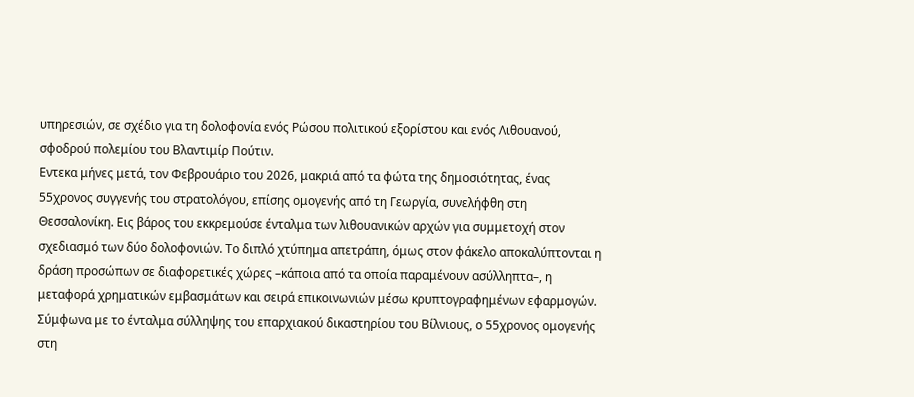υπηρεσιών, σε σχέδιο για τη δολοφονία ενός Ρώσου πολιτικού εξορίστου και ενός Λιθουανού, σφοδρού πολεμίου του Βλαντιμίρ Πούτιν.
Εντεκα μήνες μετά, τον Φεβρουάριο του 2026, μακριά από τα φώτα της δημοσιότητας, ένας 55χρονος συγγενής του στρατολόγου, επίσης ομογενής από τη Γεωργία, συνελήφθη στη Θεσσαλονίκη. Εις βάρος του εκκρεμούσε ένταλμα των λιθουανικών αρχών για συμμετοχή στον σχεδιασμό των δύο δολοφονιών. Το διπλό χτύπημα απετράπη, όμως στον φάκελο αποκαλύπτονται η δράση προσώπων σε διαφορετικές χώρες –κάποια από τα οποία παραμένουν ασύλληπτα–, η μεταφορά χρηματικών εμβασμάτων και σειρά επικοινωνιών μέσω κρυπτογραφημένων εφαρμογών. Σύμφωνα με το ένταλμα σύλληψης του επαρχιακού δικαστηρίου του Βίλνιους, ο 55χρονος ομογενής στη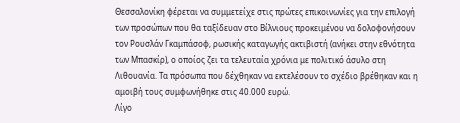Θεσσαλονίκη φέρεται να συμμετείχε στις πρώτες επικοινωνίες για την επιλογή των προσώπων που θα ταξίδευαν στο Βίλνιους προκειμένου να δολοφονήσουν τον Ρουσλάν Γκαμπάσοφ, ρωσικής καταγωγής ακτιβιστή (ανήκει στην εθνότητα των Μπασκίρ), ο οποίος ζει τα τελευταία χρόνια με πολιτικό άσυλο στη Λιθουανία. Τα πρόσωπα που δέχθηκαν να εκτελέσουν το σχέδιο βρέθηκαν και η αμοιβή τους συμφωνήθηκε στις 40.000 ευρώ.
Λίγο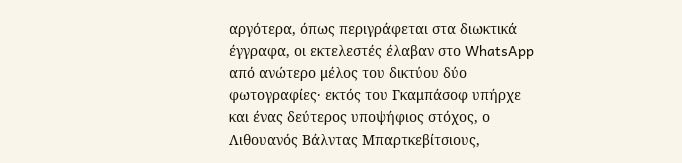αργότερα, όπως περιγράφεται στα διωκτικά έγγραφα, οι εκτελεστές έλαβαν στο WhatsApp από ανώτερο μέλος του δικτύου δύο φωτογραφίες· εκτός του Γκαμπάσοφ υπήρχε και ένας δεύτερος υποψήφιος στόχος, ο Λιθουανός Βάλντας Μπαρτκεβίτσιους,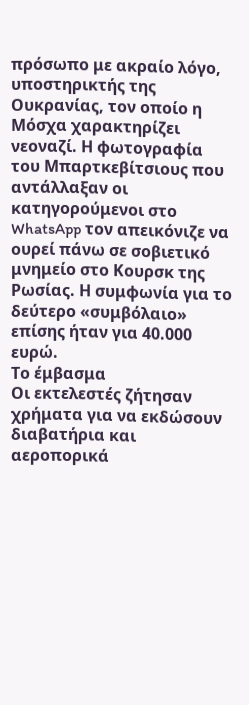πρόσωπο με ακραίο λόγο, υποστηρικτής της Ουκρανίας, τον οποίο η Μόσχα χαρακτηρίζει νεοναζί. Η φωτογραφία του Μπαρτκεβίτσιους που αντάλλαξαν οι κατηγορούμενοι στο WhatsApp τον απεικόνιζε να ουρεί πάνω σε σοβιετικό μνημείο στο Κουρσκ της Ρωσίας. Η συμφωνία για το δεύτερο «συμβόλαιο» επίσης ήταν για 40.000 ευρώ.
Το έμβασμα
Οι εκτελεστές ζήτησαν χρήματα για να εκδώσουν διαβατήρια και αεροπορικά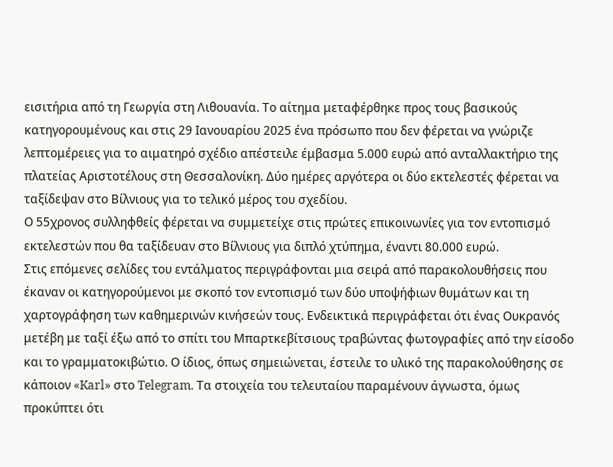εισιτήρια από τη Γεωργία στη Λιθουανία. Το αίτημα μεταφέρθηκε προς τους βασικούς κατηγορουμένους και στις 29 Ιανουαρίου 2025 ένα πρόσωπο που δεν φέρεται να γνώριζε λεπτομέρειες για το αιματηρό σχέδιο απέστειλε έμβασμα 5.000 ευρώ από ανταλλακτήριο της πλατείας Αριστοτέλους στη Θεσσαλονίκη. Δύο ημέρες αργότερα οι δύο εκτελεστές φέρεται να ταξίδεψαν στο Βίλνιους για το τελικό μέρος του σχεδίου.
Ο 55χρονος συλληφθείς φέρεται να συμμετείχε στις πρώτες επικοινωνίες για τον εντοπισμό εκτελεστών που θα ταξίδευαν στο Βίλνιους για διπλό χτύπημα, έναντι 80.000 ευρώ.
Στις επόμενες σελίδες του εντάλματος περιγράφονται μια σειρά από παρακολουθήσεις που έκαναν οι κατηγορούμενοι με σκοπό τον εντοπισμό των δύο υποψήφιων θυμάτων και τη χαρτογράφηση των καθημερινών κινήσεών τους. Ενδεικτικά περιγράφεται ότι ένας Ουκρανός μετέβη με ταξί έξω από το σπίτι του Μπαρτκεβίτσιους τραβώντας φωτογραφίες από την είσοδο και το γραμματοκιβώτιο. Ο ίδιος, όπως σημειώνεται, έστειλε το υλικό της παρακολούθησης σε κάποιον «Karl» στο Telegram. Τα στοιχεία του τελευταίου παραμένουν άγνωστα, όμως προκύπτει ότι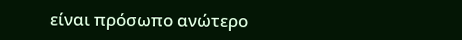είναι πρόσωπο ανώτερο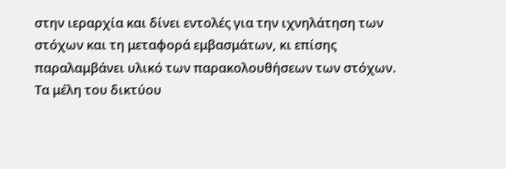στην ιεραρχία και δίνει εντολές για την ιχνηλάτηση των στόχων και τη μεταφορά εμβασμάτων, κι επίσης παραλαμβάνει υλικό των παρακολουθήσεων των στόχων.
Τα μέλη του δικτύου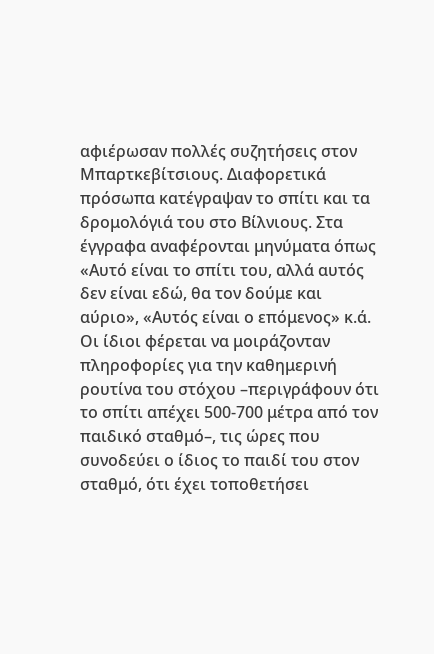αφιέρωσαν πολλές συζητήσεις στον Μπαρτκεβίτσιους. Διαφορετικά πρόσωπα κατέγραψαν το σπίτι και τα δρομολόγιά του στο Βίλνιους. Στα έγγραφα αναφέρονται μηνύματα όπως «Αυτό είναι το σπίτι του, αλλά αυτός δεν είναι εδώ, θα τον δούμε και αύριο», «Αυτός είναι ο επόμενος» κ.ά. Οι ίδιοι φέρεται να μοιράζονταν πληροφορίες για την καθημερινή ρουτίνα του στόχου –περιγράφουν ότι το σπίτι απέχει 500-700 μέτρα από τον παιδικό σταθμό–, τις ώρες που συνοδεύει ο ίδιος το παιδί του στον σταθμό, ότι έχει τοποθετήσει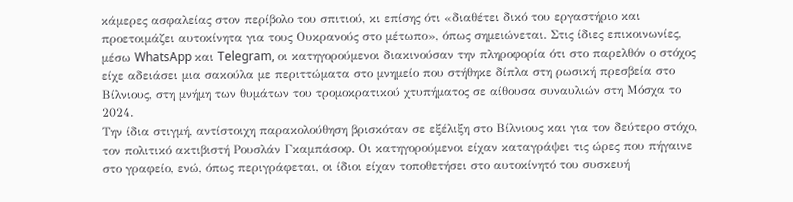κάμερες ασφαλείας στον περίβολο του σπιτιού, κι επίσης ότι «διαθέτει δικό του εργαστήριο και προετοιμάζει αυτοκίνητα για τους Ουκρανούς στο μέτωπο», όπως σημειώνεται. Στις ίδιες επικοινωνίες, μέσω WhatsApp και Telegram, οι κατηγορούμενοι διακινούσαν την πληροφορία ότι στο παρελθόν ο στόχος είχε αδειάσει μια σακούλα με περιττώματα στο μνημείο που στήθηκε δίπλα στη ρωσική πρεσβεία στο Βίλνιους, στη μνήμη των θυμάτων του τρομοκρατικού χτυπήματος σε αίθουσα συναυλιών στη Μόσχα το 2024.
Την ίδια στιγμή, αντίστοιχη παρακολούθηση βρισκόταν σε εξέλιξη στο Βίλνιους και για τον δεύτερο στόχο, τον πολιτικό ακτιβιστή Ρουσλάν Γκαμπάσοφ. Οι κατηγορούμενοι είχαν καταγράψει τις ώρες που πήγαινε στο γραφείο, ενώ, όπως περιγράφεται, οι ίδιοι είχαν τοποθετήσει στο αυτοκίνητό του συσκευή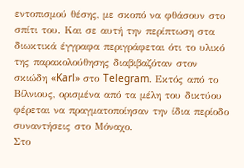εντοπισμού θέσης, με σκοπό να φθάσουν στο σπίτι του. Και σε αυτή την περίπτωση στα διωκτικά έγγραφα περιγράφεται ότι το υλικό της παρακολούθησης διαβιβαζόταν στον σκιώδη «Karl» στο Telegram. Εκτός από το Βίλνιους, ορισμένα από τα μέλη του δικτύου φέρεται να πραγματοποίησαν την ίδια περίοδο συναντήσεις στο Μόναχο.
Στο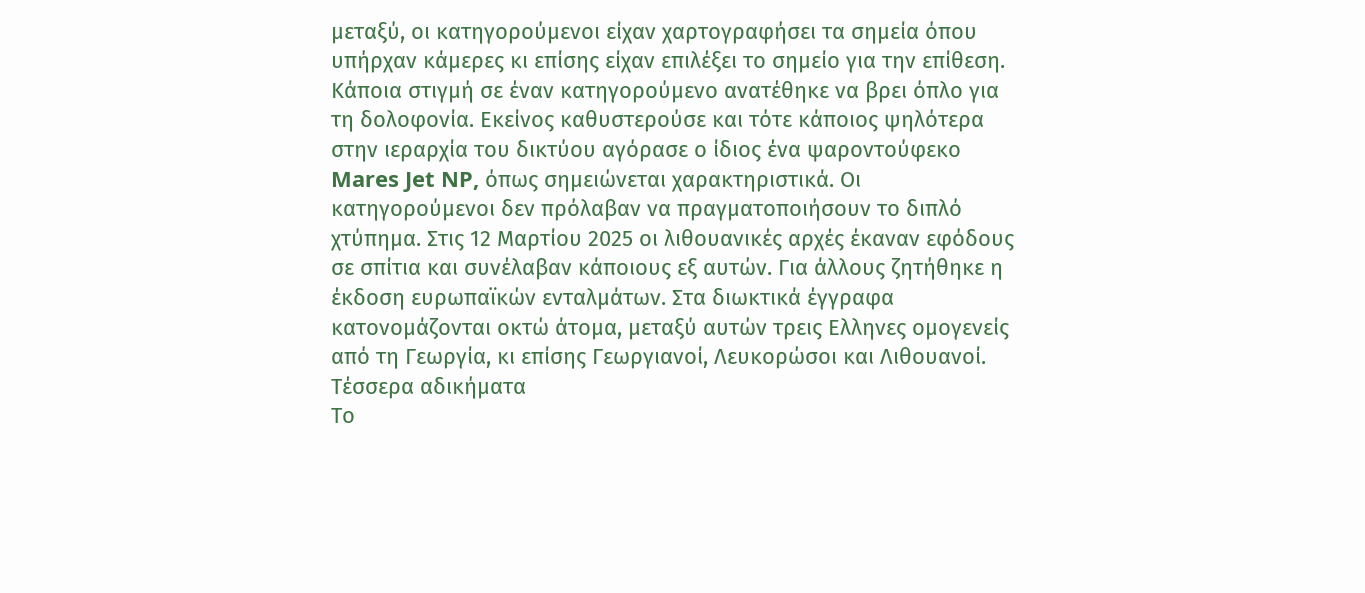μεταξύ, οι κατηγορούμενοι είχαν χαρτογραφήσει τα σημεία όπου υπήρχαν κάμερες κι επίσης είχαν επιλέξει το σημείο για την επίθεση. Κάποια στιγμή σε έναν κατηγορούμενο ανατέθηκε να βρει όπλο για τη δολοφονία. Εκείνος καθυστερούσε και τότε κάποιος ψηλότερα στην ιεραρχία του δικτύου αγόρασε ο ίδιος ένα ψαροντούφεκο Mares Jet NP, όπως σημειώνεται χαρακτηριστικά. Οι κατηγορούμενοι δεν πρόλαβαν να πραγματοποιήσουν το διπλό χτύπημα. Στις 12 Μαρτίου 2025 οι λιθουανικές αρχές έκαναν εφόδους σε σπίτια και συνέλαβαν κάποιους εξ αυτών. Για άλλους ζητήθηκε η έκδοση ευρωπαϊκών ενταλμάτων. Στα διωκτικά έγγραφα κατονομάζονται οκτώ άτομα, μεταξύ αυτών τρεις Ελληνες ομογενείς από τη Γεωργία, κι επίσης Γεωργιανοί, Λευκορώσοι και Λιθουανοί.
Τέσσερα αδικήματα
Το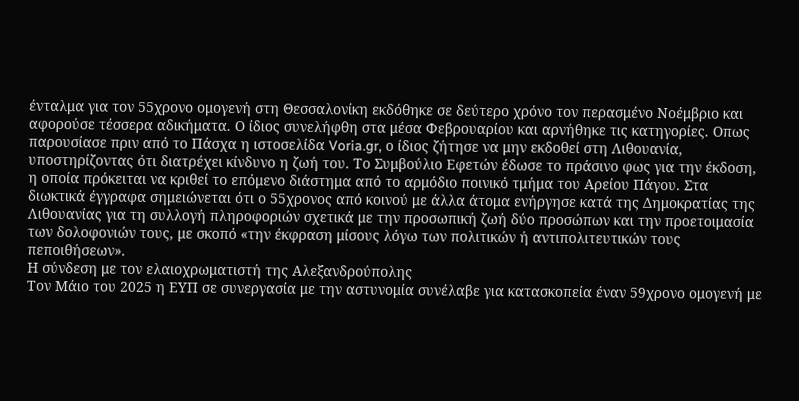ένταλμα για τον 55χρονο ομογενή στη Θεσσαλονίκη εκδόθηκε σε δεύτερο χρόνο τον περασμένο Νοέμβριο και αφορούσε τέσσερα αδικήματα. Ο ίδιος συνελήφθη στα μέσα Φεβρουαρίου και αρνήθηκε τις κατηγορίες. Οπως παρουσίασε πριν από το Πάσχα η ιστοσελίδα Voria.gr, ο ίδιος ζήτησε να μην εκδοθεί στη Λιθουανία, υποστηρίζοντας ότι διατρέχει κίνδυνο η ζωή του. Το Συμβούλιο Εφετών έδωσε το πράσινο φως για την έκδοση, η οποία πρόκειται να κριθεί το επόμενο διάστημα από το αρμόδιο ποινικό τμήμα του Αρείου Πάγου. Στα διωκτικά έγγραφα σημειώνεται ότι ο 55χρονος από κοινού με άλλα άτομα ενήργησε κατά της Δημοκρατίας της Λιθουανίας για τη συλλογή πληροφοριών σχετικά με την προσωπική ζωή δύο προσώπων και την προετοιμασία των δολοφονιών τους, με σκοπό «την έκφραση μίσους λόγω των πολιτικών ή αντιπολιτευτικών τους πεποιθήσεων».
Η σύνδεση με τον ελαιοχρωματιστή της Αλεξανδρούπολης
Τον Μάιο του 2025 η ΕΥΠ σε συνεργασία με την αστυνομία συνέλαβε για κατασκοπεία έναν 59χρονο ομογενή με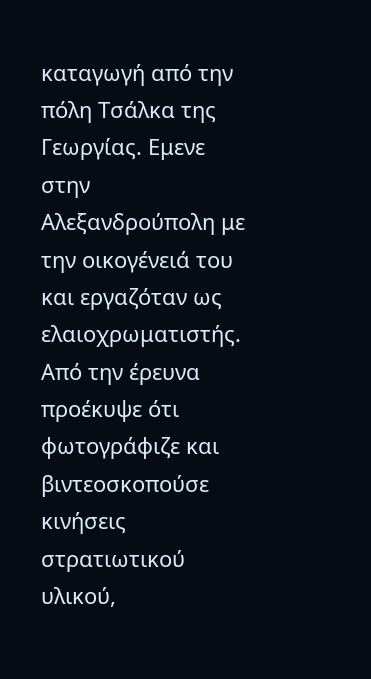καταγωγή από την πόλη Τσάλκα της Γεωργίας. Εμενε στην Αλεξανδρούπολη με την οικογένειά του και εργαζόταν ως ελαιοχρωματιστής. Από την έρευνα προέκυψε ότι φωτογράφιζε και βιντεοσκοπούσε κινήσεις στρατιωτικού υλικού,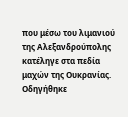που μέσω του λιμανιού της Αλεξανδρούπολης κατέληγε στα πεδία μαχών της Ουκρανίας. Οδηγήθηκε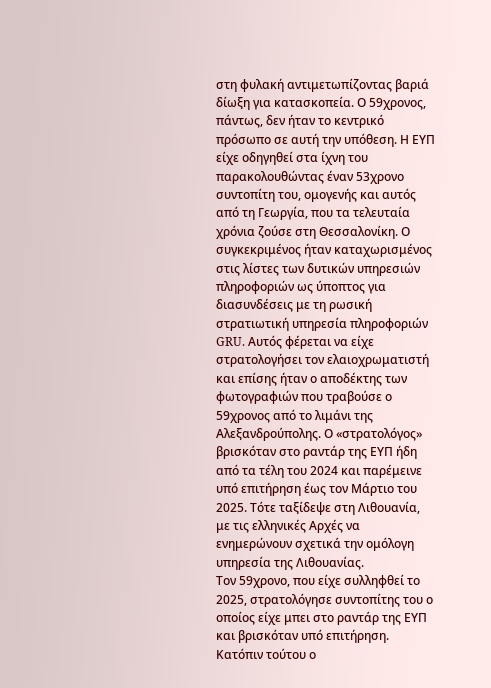στη φυλακή αντιμετωπίζοντας βαριά δίωξη για κατασκοπεία. Ο 59χρονος, πάντως, δεν ήταν το κεντρικό πρόσωπο σε αυτή την υπόθεση. Η ΕΥΠ είχε οδηγηθεί στα ίχνη του παρακολουθώντας έναν 53χρονο συντοπίτη του, ομογενής και αυτός από τη Γεωργία, που τα τελευταία χρόνια ζούσε στη Θεσσαλονίκη. Ο συγκεκριμένος ήταν καταχωρισμένος στις λίστες των δυτικών υπηρεσιών πληροφοριών ως ύποπτος για διασυνδέσεις με τη ρωσική στρατιωτική υπηρεσία πληροφοριών GRU. Αυτός φέρεται να είχε στρατολογήσει τον ελαιοχρωματιστή και επίσης ήταν ο αποδέκτης των φωτογραφιών που τραβούσε ο 59χρονος από το λιμάνι της Αλεξανδρούπολης. Ο «στρατολόγος» βρισκόταν στο ραντάρ της ΕΥΠ ήδη από τα τέλη του 2024 και παρέμεινε υπό επιτήρηση έως τον Μάρτιο του 2025. Τότε ταξίδεψε στη Λιθουανία, με τις ελληνικές Αρχές να ενημερώνουν σχετικά την ομόλογη υπηρεσία της Λιθουανίας.
Τον 59χρονο, που είχε συλληφθεί το 2025, στρατολόγησε συντοπίτης του ο οποίος είχε μπει στο ραντάρ της ΕΥΠ και βρισκόταν υπό επιτήρηση.
Κατόπιν τούτου ο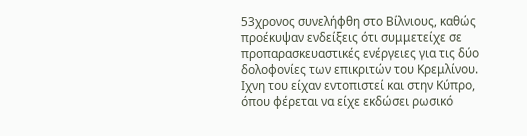53χρονος συνελήφθη στο Βίλνιους, καθώς προέκυψαν ενδείξεις ότι συμμετείχε σε προπαρασκευαστικές ενέργειες για τις δύο δολοφονίες των επικριτών του Κρεμλίνου. Ιχνη του είχαν εντοπιστεί και στην Κύπρο, όπου φέρεται να είχε εκδώσει ρωσικό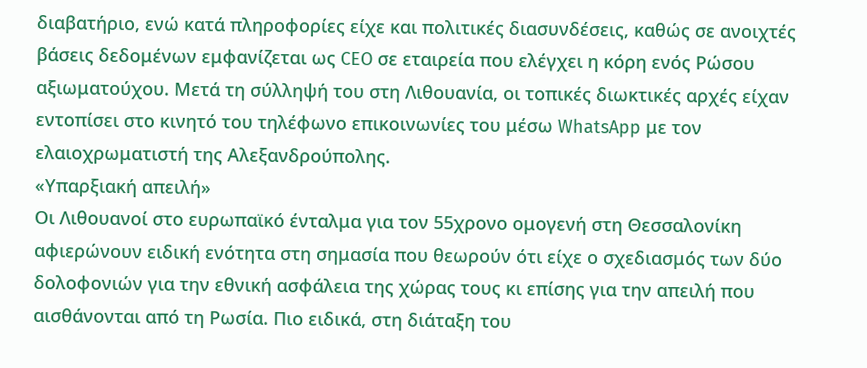διαβατήριο, ενώ κατά πληροφορίες είχε και πολιτικές διασυνδέσεις, καθώς σε ανοιχτές βάσεις δεδομένων εμφανίζεται ως CEO σε εταιρεία που ελέγχει η κόρη ενός Ρώσου αξιωματούχου. Μετά τη σύλληψή του στη Λιθουανία, οι τοπικές διωκτικές αρχές είχαν εντοπίσει στο κινητό του τηλέφωνο επικοινωνίες του μέσω WhatsApp με τον ελαιοχρωματιστή της Αλεξανδρούπολης.
«Υπαρξιακή απειλή»
Οι Λιθουανοί στο ευρωπαϊκό ένταλμα για τον 55χρονο ομογενή στη Θεσσαλονίκη αφιερώνουν ειδική ενότητα στη σημασία που θεωρούν ότι είχε ο σχεδιασμός των δύο δολοφονιών για την εθνική ασφάλεια της χώρας τους κι επίσης για την απειλή που αισθάνονται από τη Ρωσία. Πιο ειδικά, στη διάταξη του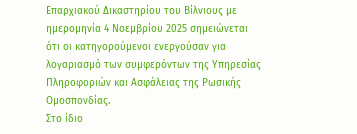Επαρχιακού Δικαστηρίου του Βίλνιους με ημερομηνία 4 Νοεμβρίου 2025 σημειώνεται ότι οι κατηγορούμενοι ενεργούσαν για λογαριασμό των συμφερόντων της Υπηρεσίας Πληροφοριών και Ασφάλειας της Ρωσικής Ομοσπονδίας.
Στο ίδιο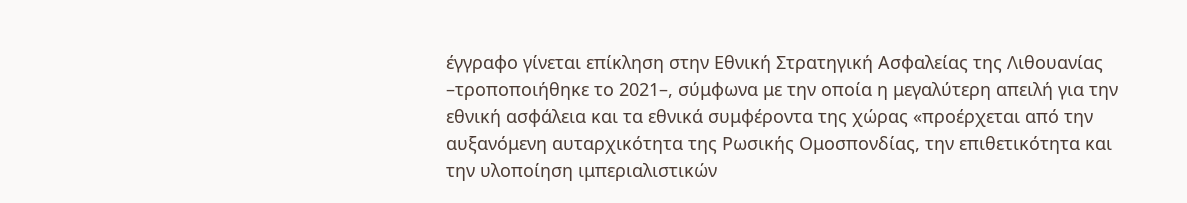έγγραφο γίνεται επίκληση στην Εθνική Στρατηγική Ασφαλείας της Λιθουανίας –τροποποιήθηκε το 2021–, σύμφωνα με την οποία η μεγαλύτερη απειλή για την εθνική ασφάλεια και τα εθνικά συμφέροντα της χώρας «προέρχεται από την αυξανόμενη αυταρχικότητα της Ρωσικής Ομοσπονδίας, την επιθετικότητα και την υλοποίηση ιμπεριαλιστικών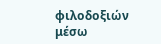φιλοδοξιών μέσω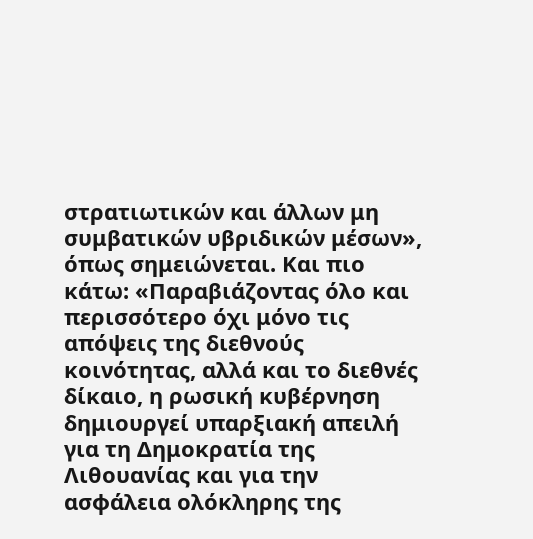στρατιωτικών και άλλων μη συμβατικών υβριδικών μέσων», όπως σημειώνεται. Και πιο κάτω: «Παραβιάζοντας όλο και περισσότερο όχι μόνο τις απόψεις της διεθνούς κοινότητας, αλλά και το διεθνές δίκαιο, η ρωσική κυβέρνηση δημιουργεί υπαρξιακή απειλή για τη Δημοκρατία της Λιθουανίας και για την ασφάλεια ολόκληρης της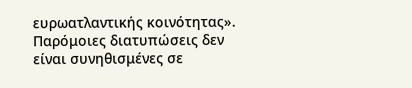ευρωατλαντικής κοινότητας». Παρόμοιες διατυπώσεις δεν είναι συνηθισμένες σε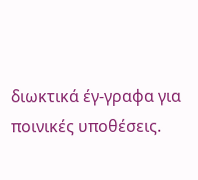διωκτικά έγ-γραφα για ποινικές υποθέσεις.